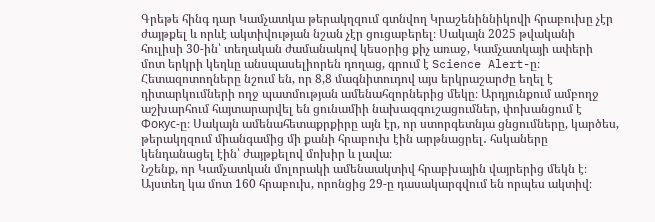Գրեթե հինգ դար Կամչատկա թերակղզում գտնվող Կրաշենիննիկովի հրաբուխը չէր ժայթքել և որևէ ակտիվության նշան չէր ցուցաբերել։ Սակայն 2025 թվականի հուլիսի 30-ին՝ տեղական ժամանակով կեսօրից քիչ առաջ, Կամչատկայի ափերի մոտ երկրի կեղևը անսպասելիորեն դողաց, գրում է Science Alert-ը։
Հետազոտողները նշում են, որ 8,8 մագնիտուդով այս երկրաշարժը եղել է դիտարկումների ողջ պատմության ամենահզորներից մեկը։ Արդյունքում ամբողջ աշխարհում հայտարարվել են ցունամիի նախազգուշացումներ, փոխանցում է Фокус-ը։ Սակայն ամենահետաքրքիրը այն էր, որ ստորգետնյա ցնցումները, կարծես, թերակղզում միանգամից մի քանի հրաբուխ էին արթնացրել․ հսկաները կենդանացել էին՝ ժայթքելով մոխիր և լավա։
Նշենք, որ Կամչատկան մոլորակի ամենաակտիվ հրաբխային վայրերից մեկն է։ Այստեղ կա մոտ 160 հրաբուխ, որոնցից 29-ը դասակարգվում են որպես ակտիվ։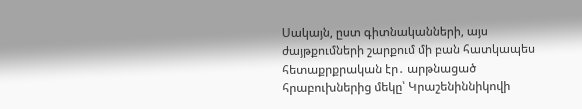Սակայն, ըստ գիտնականների, այս ժայթքումների շարքում մի բան հատկապես հետաքրքրական էր․ արթնացած հրաբուխներից մեկը՝ Կրաշենիննիկովի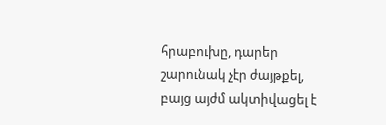հրաբուխը, դարեր շարունակ չէր ժայթքել, բայց այժմ ակտիվացել է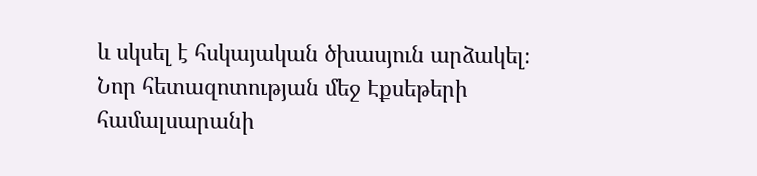և սկսել է հսկայական ծխասյուն արձակել։
Նոր հետազոտության մեջ Էքսեթերի համալսարանի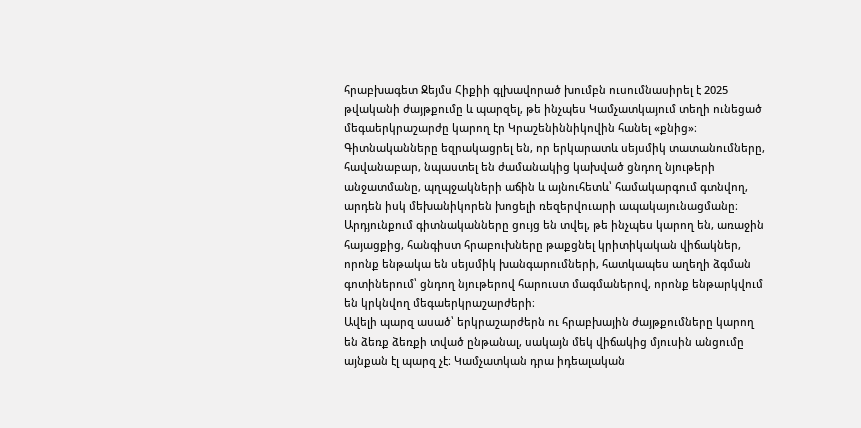հրաբխագետ Ջեյմս Հիքիի գլխավորած խումբն ուսումնասիրել է 2025 թվականի ժայթքումը և պարզել, թե ինչպես Կամչատկայում տեղի ունեցած մեգաերկրաշարժը կարող էր Կրաշենիննիկովին հանել «քնից»։
Գիտնականները եզրակացրել են, որ երկարատև սեյսմիկ տատանումները, հավանաբար, նպաստել են ժամանակից կախված ցնդող նյութերի անջատմանը, պղպջակների աճին և այնուհետև՝ համակարգում գտնվող, արդեն իսկ մեխանիկորեն խոցելի ռեզերվուարի ապակայունացմանը։ Արդյունքում գիտնականները ցույց են տվել, թե ինչպես կարող են, առաջին հայացքից, հանգիստ հրաբուխները թաքցնել կրիտիկական վիճակներ, որոնք ենթակա են սեյսմիկ խանգարումների, հատկապես աղեղի ձգման գոտիներում՝ ցնդող նյութերով հարուստ մագմաներով, որոնք ենթարկվում են կրկնվող մեգաերկրաշարժերի։
Ավելի պարզ ասած՝ երկրաշարժերն ու հրաբխային ժայթքումները կարող են ձեռք ձեռքի տված ընթանալ, սակայն մեկ վիճակից մյուսին անցումը այնքան էլ պարզ չէ։ Կամչատկան դրա իդեալական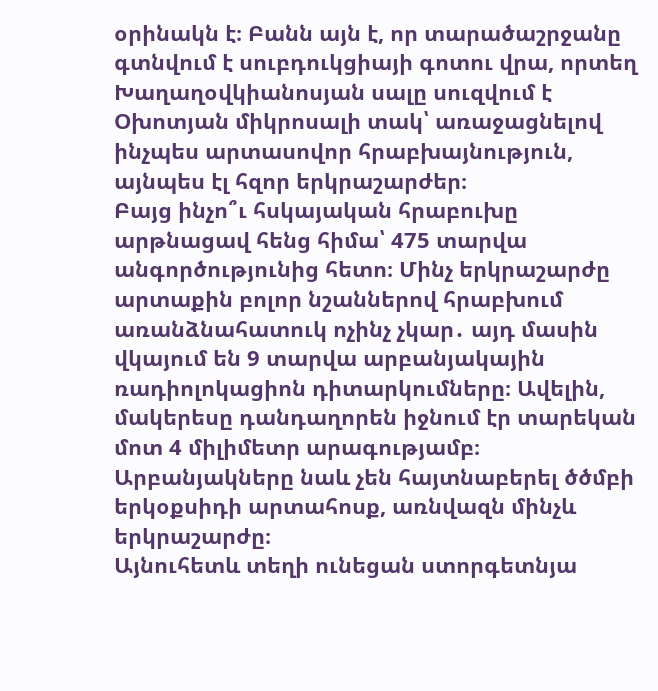օրինակն է։ Բանն այն է, որ տարածաշրջանը գտնվում է սուբդուկցիայի գոտու վրա, որտեղ Խաղաղօվկիանոսյան սալը սուզվում է Օխոտյան միկրոսալի տակ՝ առաջացնելով ինչպես արտասովոր հրաբխայնություն, այնպես էլ հզոր երկրաշարժեր։
Բայց ինչո՞ւ հսկայական հրաբուխը արթնացավ հենց հիմա՝ 475 տարվա անգործությունից հետո։ Մինչ երկրաշարժը արտաքին բոլոր նշաններով հրաբխում առանձնահատուկ ոչինչ չկար․ այդ մասին վկայում են 9 տարվա արբանյակային ռադիոլոկացիոն դիտարկումները։ Ավելին, մակերեսը դանդաղորեն իջնում էր տարեկան մոտ 4 միլիմետր արագությամբ։ Արբանյակները նաև չեն հայտնաբերել ծծմբի երկօքսիդի արտահոսք, առնվազն մինչև երկրաշարժը։
Այնուհետև տեղի ունեցան ստորգետնյա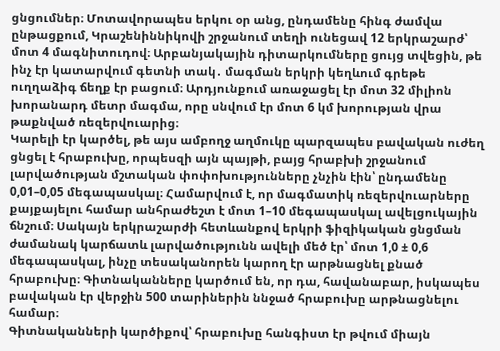ցնցումներ։ Մոտավորապես երկու օր անց, ընդամենը հինգ ժամվա ընթացքում, Կրաշենիննիկովի շրջանում տեղի ունեցավ 12 երկրաշարժ՝ մոտ 4 մագնիտուդով։ Արբանյակային դիտարկումները ցույց տվեցին, թե ինչ էր կատարվում գետնի տակ․ մագման երկրի կեղևում գրեթե ուղղաձիգ ճեղք էր բացում։ Արդյունքում առաջացել էր մոտ 32 միլիոն խորանարդ մետր մագմա, որը սնվում էր մոտ 6 կմ խորության վրա թաքնված ռեզերվուարից։
Կարելի էր կարծել, թե այս ամբողջ աղմուկը պարզապես բավական ուժեղ ցնցել է հրաբուխը, որպեսզի այն պայթի, բայց հրաբխի շրջանում լարվածության մշտական փոփոխությունները չնչին էին՝ ընդամենը 0,01–0,05 մեգապասկալ։ Համարվում է, որ մագմատիկ ռեզերվուարները քայքայելու համար անհրաժեշտ է մոտ 1–10 մեգապասկալ ավելցուկային ճնշում։ Սակայն երկրաշարժի հետևանքով երկրի ֆիզիկական ցնցման ժամանակ կարճատև լարվածությունն ավելի մեծ էր՝ մոտ 1,0 ± 0,6 մեգապասկալ, ինչը տեսականորեն կարող էր արթնացնել քնած հրաբուխը։ Գիտնականները կարծում են, որ դա, հավանաբար, իսկապես բավական էր վերջին 500 տարիներին ննջած հրաբուխը արթնացնելու համար։
Գիտնականների կարծիքով՝ հրաբուխը հանգիստ էր թվում միայն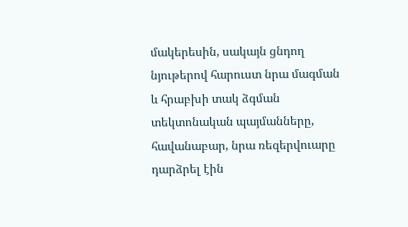մակերեսին, սակայն ցնդող նյութերով հարուստ նրա մագման և հրաբխի տակ ձգման տեկտոնական պայմանները, հավանաբար, նրա ռեզերվուարը դարձրել էին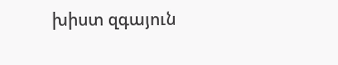խիստ զգայուն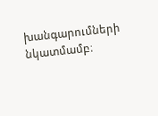խանգարումների նկատմամբ։